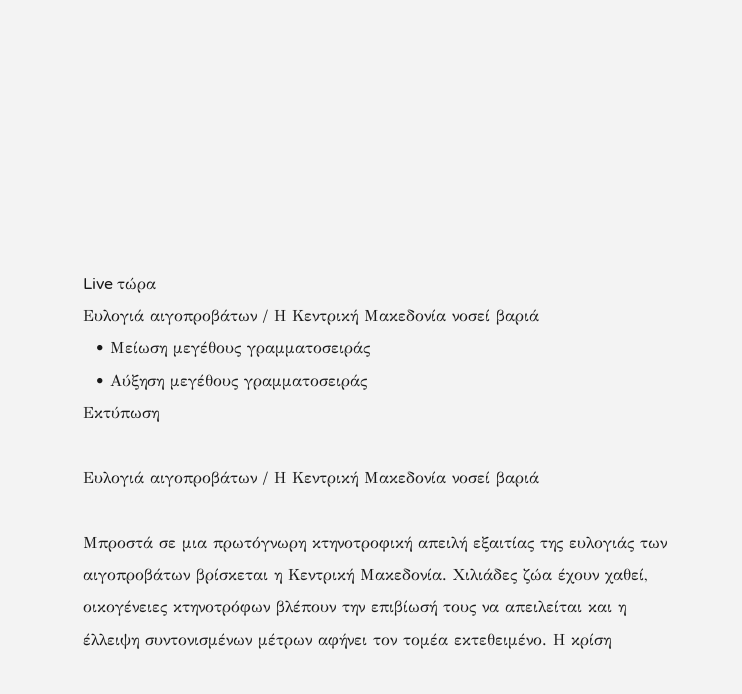Live τώρα
Ευλογιά αιγοπροβάτων / Η Κεντρική Μακεδονία νοσεί βαριά
  • Μείωση μεγέθους γραμματοσειράς
  • Αύξηση μεγέθους γραμματοσειράς
Εκτύπωση

Ευλογιά αιγοπροβάτων / Η Κεντρική Μακεδονία νοσεί βαριά

Μπροστά σε μια πρωτόγνωρη κτηνοτροφική απειλή εξαιτίας της ευλογιάς των αιγοπροβάτων βρίσκεται η Κεντρική Μακεδονία. Χιλιάδες ζώα έχουν χαθεί, οικογένειες κτηνοτρόφων βλέπουν την επιβίωσή τους να απειλείται και η έλλειψη συντονισμένων μέτρων αφήνει τον τομέα εκτεθειμένο. Η κρίση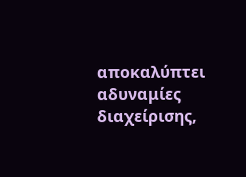αποκαλύπτει αδυναμίες διαχείρισης,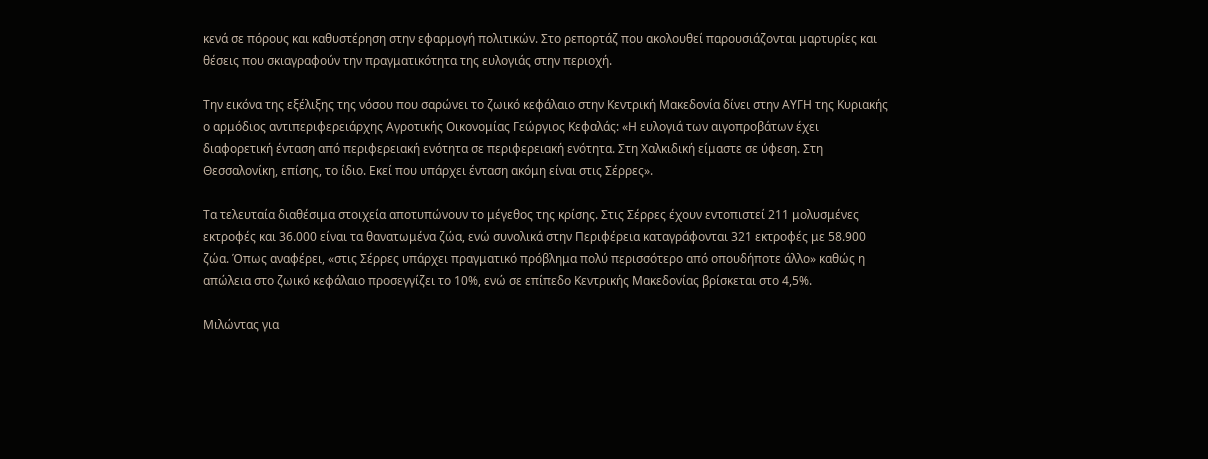κενά σε πόρους και καθυστέρηση στην εφαρμογή πολιτικών. Στο ρεπορτάζ που ακολουθεί παρουσιάζονται μαρτυρίες και θέσεις που σκιαγραφούν την πραγματικότητα της ευλογιάς στην περιοχή.

Την εικόνα της εξέλιξης της νόσου που σαρώνει το ζωικό κεφάλαιο στην Κεντρική Μακεδονία δίνει στην ΑΥΓΗ της Κυριακής ο αρμόδιος αντιπεριφερειάρχης Αγροτικής Οικονομίας Γεώργιος Κεφαλάς: «Η ευλογιά των αιγοπροβάτων έχει διαφορετική ένταση από περιφερειακή ενότητα σε περιφερειακή ενότητα. Στη Χαλκιδική είμαστε σε ύφεση. Στη Θεσσαλονίκη, επίσης, το ίδιο. Εκεί που υπάρχει ένταση ακόμη είναι στις Σέρρες».

Τα τελευταία διαθέσιμα στοιχεία αποτυπώνουν το μέγεθος της κρίσης. Στις Σέρρες έχουν εντοπιστεί 211 μολυσμένες εκτροφές και 36.000 είναι τα θανατωμένα ζώα, ενώ συνολικά στην Περιφέρεια καταγράφονται 321 εκτροφές με 58.900 ζώα. Όπως αναφέρει, «στις Σέρρες υπάρχει πραγματικό πρόβλημα πολύ περισσότερο από οπουδήποτε άλλο» καθώς η απώλεια στο ζωικό κεφάλαιο προσεγγίζει το 10%, ενώ σε επίπεδο Κεντρικής Μακεδονίας βρίσκεται στο 4,5%.

Μιλώντας για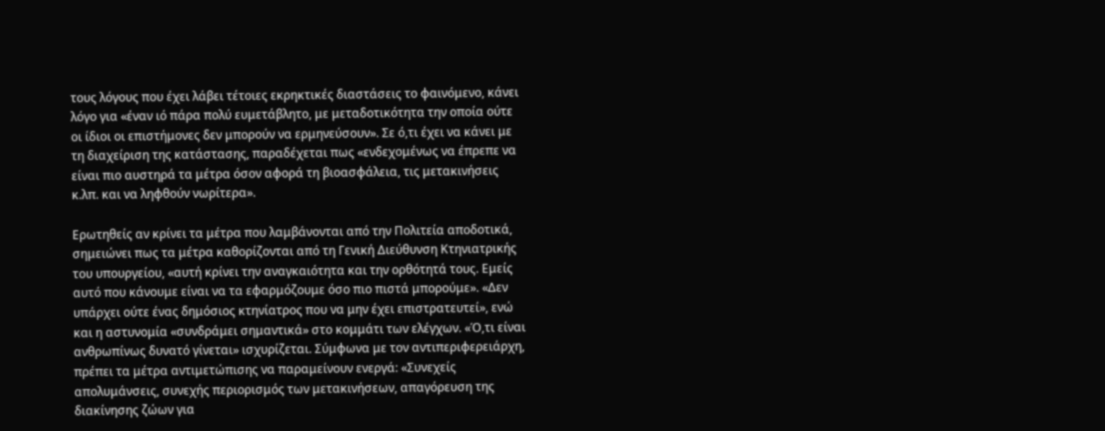τους λόγους που έχει λάβει τέτοιες εκρηκτικές διαστάσεις το φαινόμενο, κάνει λόγο για «έναν ιό πάρα πολύ ευμετάβλητο, με μεταδοτικότητα την οποία ούτε οι ίδιοι οι επιστήμονες δεν μπορούν να ερμηνεύσουν». Σε ό,τι έχει να κάνει με τη διαχείριση της κατάστασης, παραδέχεται πως «ενδεχομένως να έπρεπε να είναι πιο αυστηρά τα μέτρα όσον αφορά τη βιοασφάλεια, τις μετακινήσεις κ.λπ. και να ληφθούν νωρίτερα».

Ερωτηθείς αν κρίνει τα μέτρα που λαμβάνονται από την Πολιτεία αποδοτικά, σημειώνει πως τα μέτρα καθορίζονται από τη Γενική Διεύθυνση Κτηνιατρικής του υπουργείου, «αυτή κρίνει την αναγκαιότητα και την ορθότητά τους. Εμείς αυτό που κάνουμε είναι να τα εφαρμόζουμε όσο πιο πιστά μπορούμε». «Δεν υπάρχει ούτε ένας δημόσιος κτηνίατρος που να μην έχει επιστρατευτεί», ενώ και η αστυνομία «συνδράμει σημαντικά» στο κομμάτι των ελέγχων. «Ό,τι είναι ανθρωπίνως δυνατό γίνεται» ισχυρίζεται. Σύμφωνα με τον αντιπεριφερειάρχη, πρέπει τα μέτρα αντιμετώπισης να παραμείνουν ενεργά: «Συνεχείς απολυμάνσεις, συνεχής περιορισμός των μετακινήσεων, απαγόρευση της διακίνησης ζώων για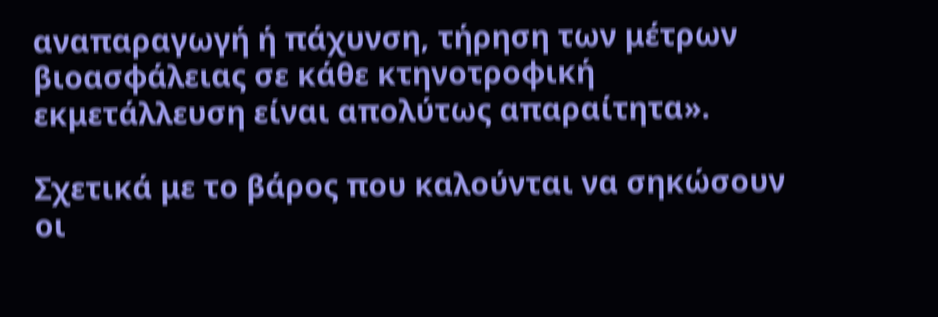αναπαραγωγή ή πάχυνση, τήρηση των μέτρων βιοασφάλειας σε κάθε κτηνοτροφική εκμετάλλευση είναι απολύτως απαραίτητα».

Σχετικά με το βάρος που καλούνται να σηκώσουν οι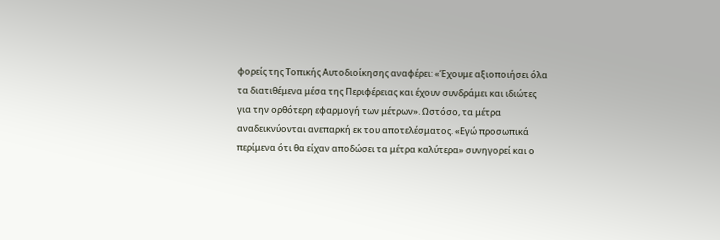φορείς της Τοπικής Αυτοδιοίκησης αναφέρει: «Έχουμε αξιοποιήσει όλα τα διατιθέμενα μέσα της Περιφέρειας και έχουν συνδράμει και ιδιώτες για την ορθότερη εφαρμογή των μέτρων». Ωστόσο, τα μέτρα αναδεικνύονται ανεπαρκή εκ του αποτελέσματος. «Εγώ προσωπικά περίμενα ότι θα είχαν αποδώσει τα μέτρα καλύτερα» συνηγορεί και ο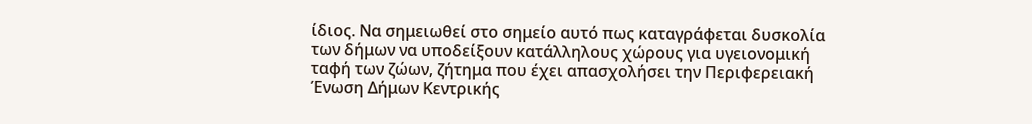ίδιος. Να σημειωθεί στο σημείο αυτό πως καταγράφεται δυσκολία των δήμων να υποδείξουν κατάλληλους χώρους για υγειονομική ταφή των ζώων, ζήτημα που έχει απασχολήσει την Περιφερειακή Ένωση Δήμων Κεντρικής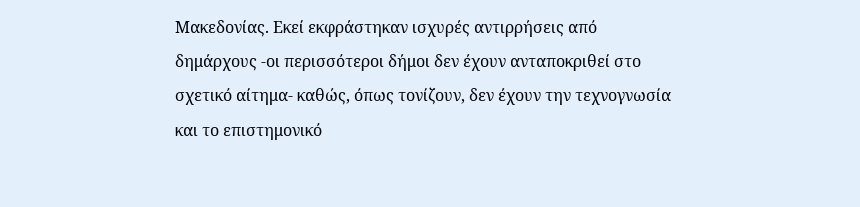Μακεδονίας. Εκεί εκφράστηκαν ισχυρές αντιρρήσεις από δημάρχους -οι περισσότεροι δήμοι δεν έχουν ανταποκριθεί στο σχετικό αίτημα- καθώς, όπως τονίζουν, δεν έχουν την τεχνογνωσία και το επιστημονικό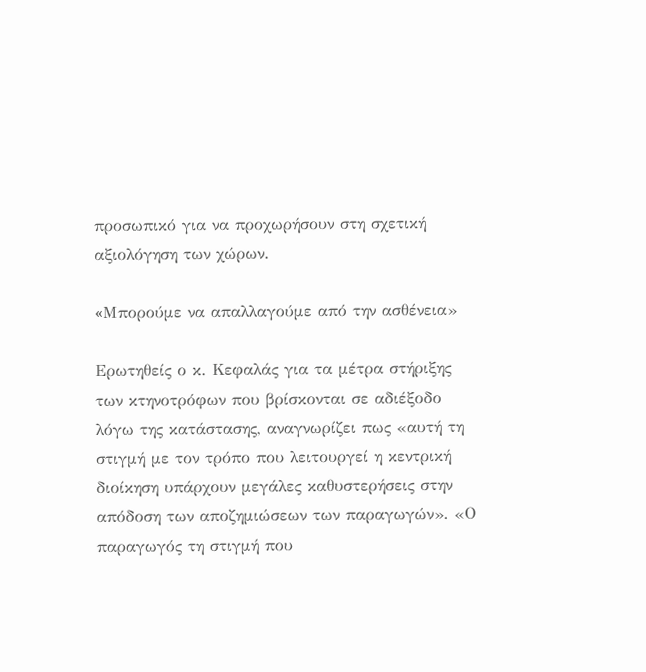προσωπικό για να προχωρήσουν στη σχετική αξιολόγηση των χώρων.

«Mπορούμε να απαλλαγούμε από την ασθένεια»

Ερωτηθείς ο κ. Κεφαλάς για τα μέτρα στήριξης των κτηνοτρόφων που βρίσκονται σε αδιέξοδο λόγω της κατάστασης, αναγνωρίζει πως «αυτή τη στιγμή με τον τρόπο που λειτουργεί η κεντρική διοίκηση υπάρχουν μεγάλες καθυστερήσεις στην απόδοση των αποζημιώσεων των παραγωγών». «Ο παραγωγός τη στιγμή που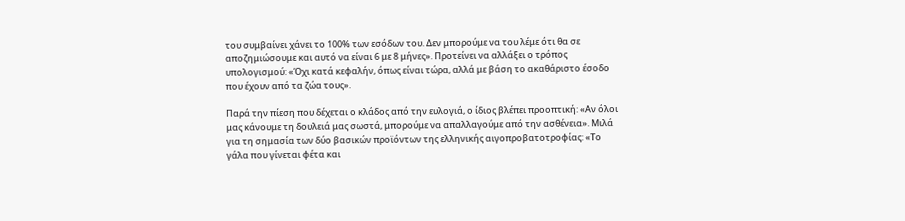του συμβαίνει χάνει το 100% των εσόδων του. Δεν μπορούμε να του λέμε ότι θα σε αποζημιώσουμε και αυτό να είναι 6 με 8 μήνες». Προτείνει να αλλάξει ο τρόπος υπολογισμού: «Όχι κατά κεφαλήν, όπως είναι τώρα, αλλά με βάση το ακαθάριστο έσοδο που έχουν από τα ζώα τους».

Παρά την πίεση που δέχεται ο κλάδος από την ευλογιά, ο ίδιος βλέπει προοπτική: «Αν όλοι μας κάνουμε τη δουλειά μας σωστά, μπορούμε να απαλλαγούμε από την ασθένεια». Μιλά για τη σημασία των δύο βασικών προϊόντων της ελληνικής αιγοπροβατοτροφίας: «Το γάλα που γίνεται φέτα και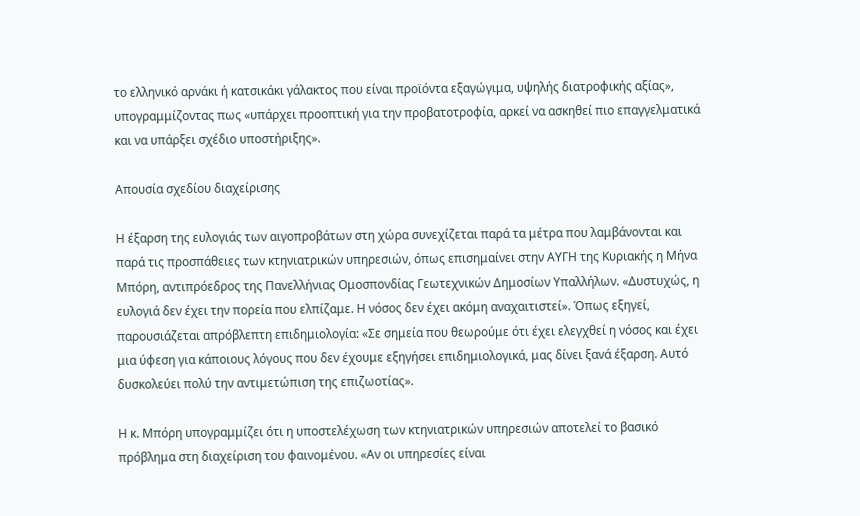το ελληνικό αρνάκι ή κατσικάκι γάλακτος που είναι προϊόντα εξαγώγιμα, υψηλής διατροφικής αξίας», υπογραμμίζοντας πως «υπάρχει προοπτική για την προβατοτροφία, αρκεί να ασκηθεί πιο επαγγελματικά και να υπάρξει σχέδιο υποστήριξης».

Απουσία σχεδίου διαχείρισης

Η έξαρση της ευλογιάς των αιγοπροβάτων στη χώρα συνεχίζεται παρά τα μέτρα που λαμβάνονται και παρά τις προσπάθειες των κτηνιατρικών υπηρεσιών, όπως επισημαίνει στην ΑΥΓΗ της Κυριακής η Μήνα Μπόρη, αντιπρόεδρος της Πανελλήνιας Ομοσπονδίας Γεωτεχνικών Δημοσίων Υπαλλήλων. «Δυστυχώς, η ευλογιά δεν έχει την πορεία που ελπίζαμε. Η νόσος δεν έχει ακόμη αναχαιτιστεί». Όπως εξηγεί, παρουσιάζεται απρόβλεπτη επιδημιολογία: «Σε σημεία που θεωρούμε ότι έχει ελεγχθεί η νόσος και έχει μια ύφεση για κάποιους λόγους που δεν έχουμε εξηγήσει επιδημιολογικά, μας δίνει ξανά έξαρση. Αυτό δυσκολεύει πολύ την αντιμετώπιση της επιζωοτίας».

Η κ. Μπόρη υπογραμμίζει ότι η υποστελέχωση των κτηνιατρικών υπηρεσιών αποτελεί το βασικό πρόβλημα στη διαχείριση του φαινομένου. «Αν οι υπηρεσίες είναι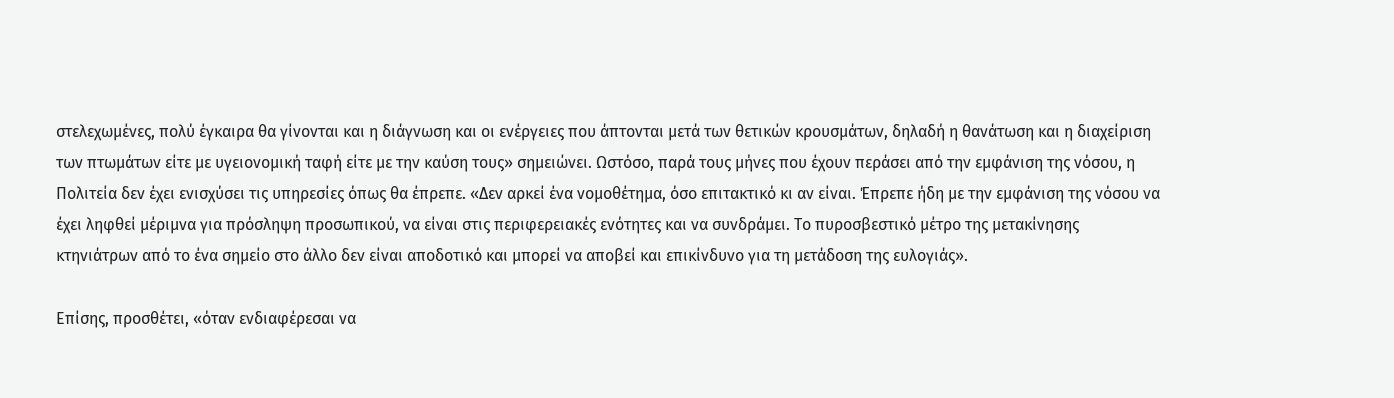στελεχωμένες, πολύ έγκαιρα θα γίνονται και η διάγνωση και οι ενέργειες που άπτονται μετά των θετικών κρουσμάτων, δηλαδή η θανάτωση και η διαχείριση των πτωμάτων είτε με υγειονομική ταφή είτε με την καύση τους» σημειώνει. Ωστόσο, παρά τους μήνες που έχουν περάσει από την εμφάνιση της νόσου, η Πολιτεία δεν έχει ενισχύσει τις υπηρεσίες όπως θα έπρεπε. «Δεν αρκεί ένα νομοθέτημα, όσο επιτακτικό κι αν είναι. Έπρεπε ήδη με την εμφάνιση της νόσου να έχει ληφθεί μέριμνα για πρόσληψη προσωπικού, να είναι στις περιφερειακές ενότητες και να συνδράμει. Το πυροσβεστικό μέτρο της μετακίνησης κτηνιάτρων από το ένα σημείο στο άλλο δεν είναι αποδοτικό και μπορεί να αποβεί και επικίνδυνο για τη μετάδοση της ευλογιάς».

Επίσης, προσθέτει, «όταν ενδιαφέρεσαι να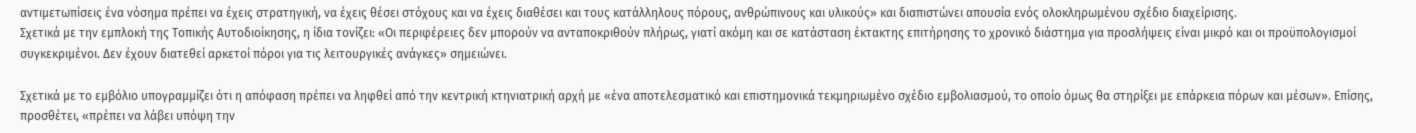αντιμετωπίσεις ένα νόσημα πρέπει να έχεις στρατηγική, να έχεις θέσει στόχους και να έχεις διαθέσει και τους κατάλληλους πόρους, ανθρώπινους και υλικούς» και διαπιστώνει απουσία ενός ολοκληρωμένου σχέδιο διαχείρισης.
Σχετικά με την εμπλοκή της Τοπικής Αυτοδιοίκησης, η ίδια τονίζει: «Οι περιφέρειες δεν μπορούν να ανταποκριθούν πλήρως, γιατί ακόμη και σε κατάσταση έκτακτης επιτήρησης το χρονικό διάστημα για προσλήψεις είναι μικρό και οι προϋπολογισμοί συγκεκριμένοι. Δεν έχουν διατεθεί αρκετοί πόροι για τις λειτουργικές ανάγκες» σημειώνει.

Σχετικά με το εμβόλιο υπογραμμίζει ότι η απόφαση πρέπει να ληφθεί από την κεντρική κτηνιατρική αρχή με «ένα αποτελεσματικό και επιστημονικά τεκμηριωμένο σχέδιο εμβολιασμού, το οποίο όμως θα στηρίξει με επάρκεια πόρων και μέσων». Επίσης, προσθέτει, «πρέπει να λάβει υπόψη την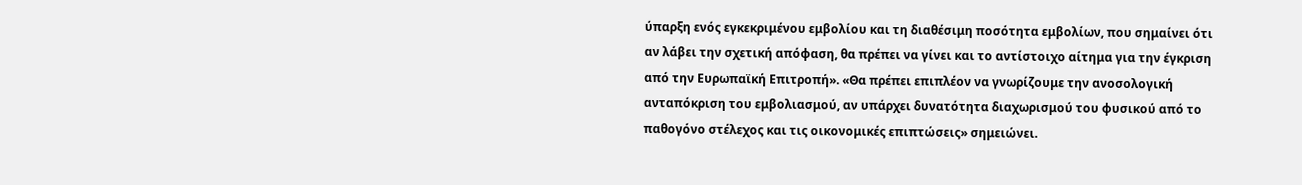ύπαρξη ενός εγκεκριμένου εμβολίου και τη διαθέσιμη ποσότητα εμβολίων, που σημαίνει ότι αν λάβει την σχετική απόφαση, θα πρέπει να γίνει και το αντίστοιχο αίτημα για την έγκριση από την Ευρωπαϊκή Επιτροπή». «Θα πρέπει επιπλέον να γνωρίζουμε την ανοσολογική ανταπόκριση του εμβολιασμού, αν υπάρχει δυνατότητα διαχωρισμού του φυσικού από το παθογόνο στέλεχος και τις οικονομικές επιπτώσεις» σημειώνει.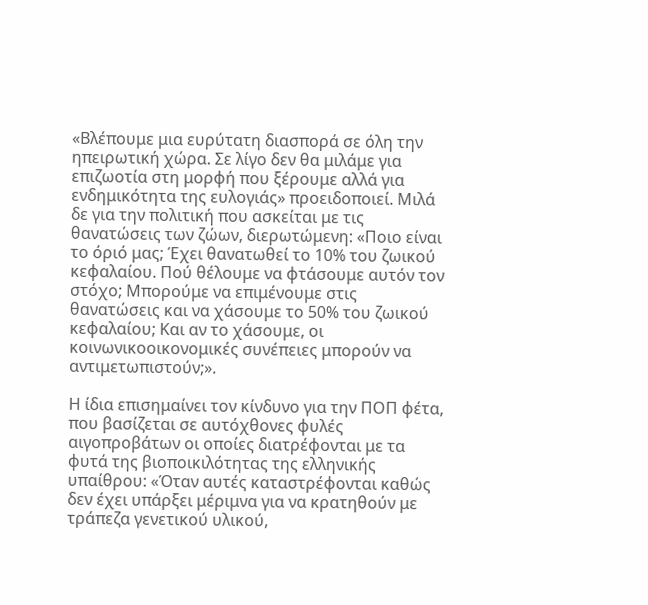«Βλέπουμε μια ευρύτατη διασπορά σε όλη την ηπειρωτική χώρα. Σε λίγο δεν θα μιλάμε για επιζωοτία στη μορφή που ξέρουμε αλλά για ενδημικότητα της ευλογιάς» προειδοποιεί. Μιλά δε για την πολιτική που ασκείται με τις θανατώσεις των ζώων, διερωτώμενη: «Ποιο είναι το όριό μας; Έχει θανατωθεί το 10% του ζωικού κεφαλαίου. Πού θέλουμε να φτάσουμε αυτόν τον στόχο; Μπορούμε να επιμένουμε στις θανατώσεις και να χάσουμε το 50% του ζωικού κεφαλαίου; Και αν το χάσουμε, οι κοινωνικοοικονομικές συνέπειες μπορούν να αντιμετωπιστούν;».

Η ίδια επισημαίνει τον κίνδυνο για την ΠΟΠ φέτα, που βασίζεται σε αυτόχθονες φυλές αιγοπροβάτων οι οποίες διατρέφονται με τα φυτά της βιοποικιλότητας της ελληνικής υπαίθρου: «Όταν αυτές καταστρέφονται καθώς δεν έχει υπάρξει μέριμνα για να κρατηθούν με τράπεζα γενετικού υλικού,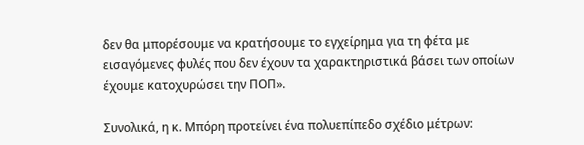δεν θα μπορέσουμε να κρατήσουμε το εγχείρημα για τη φέτα με εισαγόμενες φυλές που δεν έχουν τα χαρακτηριστικά βάσει των οποίων έχουμε κατοχυρώσει την ΠΟΠ».

Συνολικά, η κ. Μπόρη προτείνει ένα πολυεπίπεδο σχέδιο μέτρων: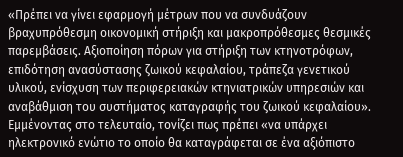«Πρέπει να γίνει εφαρμογή μέτρων που να συνδυάζουν βραχυπρόθεσμη οικονομική στήριξη και μακροπρόθεσμες θεσμικές παρεμβάσεις. Αξιοποίηση πόρων για στήριξη των κτηνοτρόφων, επιδότηση ανασύστασης ζωικού κεφαλαίου, τράπεζα γενετικού υλικού, ενίσχυση των περιφερειακών κτηνιατρικών υπηρεσιών και αναβάθμιση του συστήματος καταγραφής του ζωικού κεφαλαίου». Εμμένοντας στο τελευταίο, τονίζει πως πρέπει «να υπάρχει ηλεκτρονικό ενώτιο το οποίο θα καταγράφεται σε ένα αξιόπιστο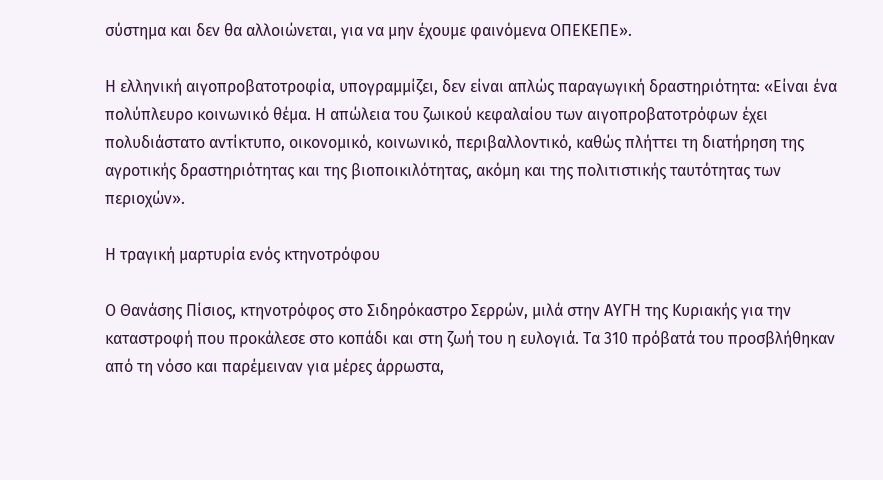σύστημα και δεν θα αλλοιώνεται, για να μην έχουμε φαινόμενα ΟΠΕΚΕΠΕ».

Η ελληνική αιγοπροβατοτροφία, υπογραμμίζει, δεν είναι απλώς παραγωγική δραστηριότητα: «Είναι ένα πολύπλευρο κοινωνικό θέμα. Η απώλεια του ζωικού κεφαλαίου των αιγοπροβατοτρόφων έχει πολυδιάστατο αντίκτυπο, οικονομικό, κοινωνικό, περιβαλλοντικό, καθώς πλήττει τη διατήρηση της αγροτικής δραστηριότητας και της βιοποικιλότητας, ακόμη και της πολιτιστικής ταυτότητας των περιοχών».

Η τραγική μαρτυρία ενός κτηνοτρόφου

Ο Θανάσης Πίσιος, κτηνοτρόφος στο Σιδηρόκαστρο Σερρών, μιλά στην ΑΥΓΗ της Κυριακής για την καταστροφή που προκάλεσε στο κοπάδι και στη ζωή του η ευλογιά. Τα 310 πρόβατά του προσβλήθηκαν από τη νόσο και παρέμειναν για μέρες άρρωστα,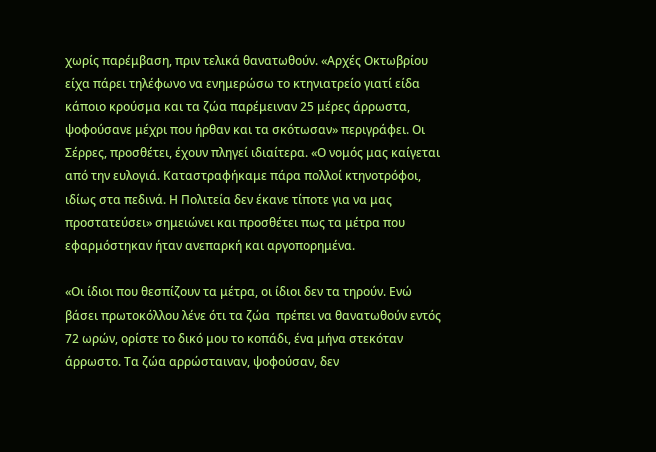χωρίς παρέμβαση, πριν τελικά θανατωθούν. «Αρχές Οκτωβρίου είχα πάρει τηλέφωνο να ενημερώσω το κτηνιατρείο γιατί είδα κάποιο κρούσμα και τα ζώα παρέμειναν 25 μέρες άρρωστα, ψοφούσανε μέχρι που ήρθαν και τα σκότωσαν» περιγράφει. Οι Σέρρες, προσθέτει, έχουν πληγεί ιδιαίτερα. «Ο νομός μας καίγεται από την ευλογιά. Καταστραφήκαμε πάρα πολλοί κτηνοτρόφοι, ιδίως στα πεδινά. Η Πολιτεία δεν έκανε τίποτε για να μας προστατεύσει» σημειώνει και προσθέτει πως τα μέτρα που εφαρμόστηκαν ήταν ανεπαρκή και αργοπορημένα.

«Οι ίδιοι που θεσπίζουν τα μέτρα, οι ίδιοι δεν τα τηρούν. Ενώ βάσει πρωτοκόλλου λένε ότι τα ζώα  πρέπει να θανατωθούν εντός 72 ωρών, ορίστε το δικό μου το κοπάδι, ένα μήνα στεκόταν άρρωστο. Τα ζώα αρρώσταιναν, ψοφούσαν, δεν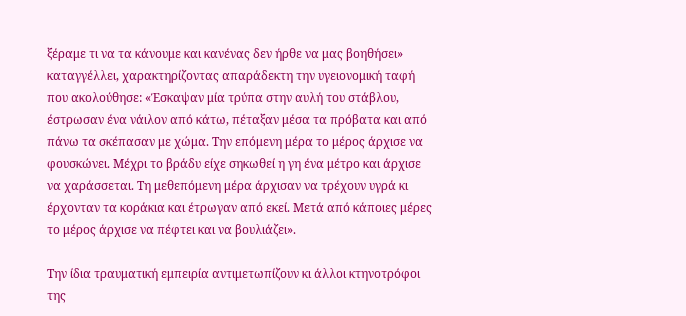ξέραμε τι να τα κάνουμε και κανένας δεν ήρθε να μας βοηθήσει» καταγγέλλει, χαρακτηρίζοντας απαράδεκτη την υγειονομική ταφή που ακολούθησε: «Έσκαψαν μία τρύπα στην αυλή του στάβλου, έστρωσαν ένα νάιλον από κάτω, πέταξαν μέσα τα πρόβατα και από πάνω τα σκέπασαν με χώμα. Την επόμενη μέρα το μέρος άρχισε να φουσκώνει. Μέχρι το βράδυ είχε σηκωθεί η γη ένα μέτρο και άρχισε να χαράσσεται. Τη μεθεπόμενη μέρα άρχισαν να τρέχουν υγρά κι έρχονταν τα κοράκια και έτρωγαν από εκεί. Μετά από κάποιες μέρες το μέρος άρχισε να πέφτει και να βουλιάζει».

Την ίδια τραυματική εμπειρία αντιμετωπίζουν κι άλλοι κτηνοτρόφοι της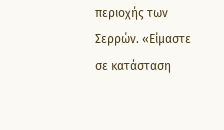περιοχής των Σερρών. «Είμαστε σε κατάσταση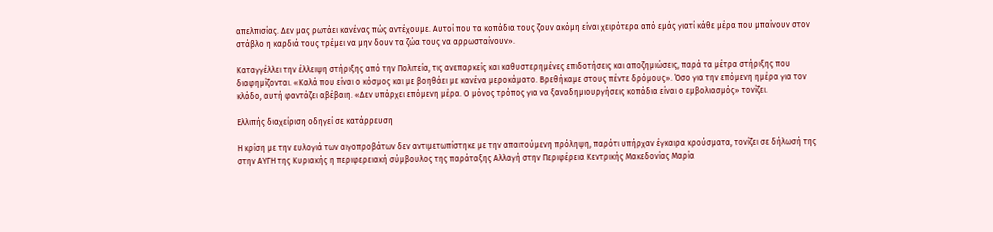απελπισίας. Δεν μας ρωτάει κανένας πώς αντέχουμε. Αυτοί που τα κοπάδια τους ζουν ακόμη είναι χειρότερα από εμάς γιατί κάθε μέρα που μπαίνουν στον στάβλο η καρδιά τους τρέμει να μην δουν τα ζώα τους να αρρωσταίνουν».

Καταγγέλλει την έλλειψη στήριξης από την Πολιτεία, τις ανεπαρκείς και καθυστερημένες επιδοτήσεις και αποζημιώσεις, παρά τα μέτρα στήριξης που διαφημίζονται. «Καλά που είναι ο κόσμος και με βοηθάει με κανένα μεροκάματο. Βρεθήκαμε στους πέντε δρόμους». Όσο για την επόμενη ημέρα για τον κλάδο, αυτή φαντάζει αβέβαιη. «Δεν υπάρχει επόμενη μέρα. Ο μόνος τρόπος για να ξαναδημιουργήσεις κοπάδια είναι ο εμβολιασμός» τονίζει.

Ελλιπής διαχείριση οδηγεί σε κατάρρευση

Η κρίση με την ευλογιά των αιγοπροβάτων δεν αντιμετωπίστηκε με την απαιτούμενη πρόληψη, παρότι υπήρχαν έγκαιρα κρούσματα, τονίζει σε δήλωσή της στην ΑΥΓΗ της Κυριακής η περιφερειακή σύμβουλος της παράταξης Αλλαγή στην Περιφέρεια Κεντρικής Μακεδονίας Μαρία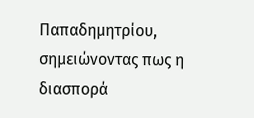Παπαδημητρίου, σημειώνοντας πως η διασπορά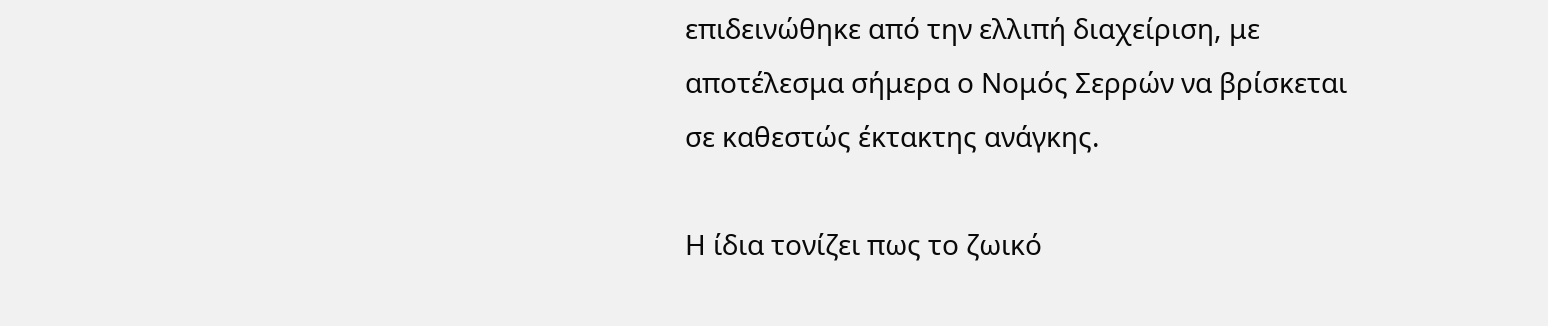επιδεινώθηκε από την ελλιπή διαχείριση, με αποτέλεσμα σήμερα ο Νομός Σερρών να βρίσκεται σε καθεστώς έκτακτης ανάγκης.

Η ίδια τονίζει πως το ζωικό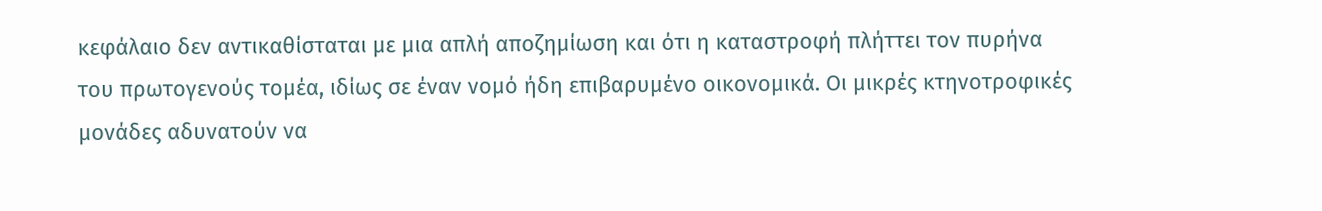κεφάλαιο δεν αντικαθίσταται με μια απλή αποζημίωση και ότι η καταστροφή πλήττει τον πυρήνα του πρωτογενούς τομέα, ιδίως σε έναν νομό ήδη επιβαρυμένο οικονομικά. Οι μικρές κτηνοτροφικές μονάδες αδυνατούν να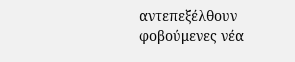αντεπεξέλθουν φοβούμενες νέα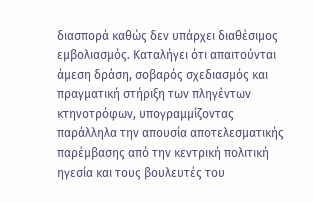διασπορά καθώς δεν υπάρχει διαθέσιμος εμβολιασμός. Καταλήγει ότι απαιτούνται άμεση δράση, σοβαρός σχεδιασμός και πραγματική στήριξη των πληγέντων κτηνοτρόφων, υπογραμμίζοντας παράλληλα την απουσία αποτελεσματικής παρέμβασης από την κεντρική πολιτική ηγεσία και τους βουλευτές του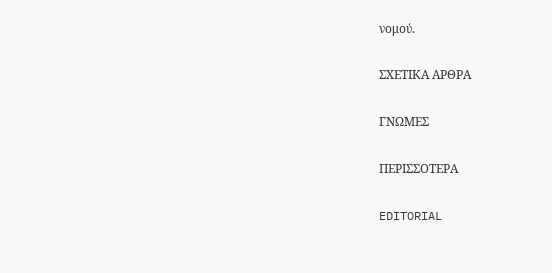νομού.

ΣΧΕΤΙΚΑ ΑΡΘΡΑ

ΓΝΩΜΕΣ

ΠΕΡΙΣΣΟΤΕΡΑ

EDITORIAL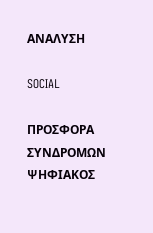ΑΝΑΛΥΣΗ

SOCIAL

ΠΡΟΣΦΟΡΑ ΣΥΝΔΡΟΜΩΝ
ΨΗΦΙΑΚΟΣ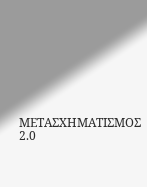ΜΕΤΑΣΧΗΜΑΤΙΣΜΟΣ 2.0